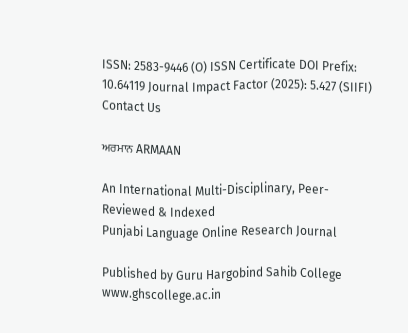ISSN: 2583-9446 (O) ISSN Certificate DOI Prefix: 10.64119 Journal Impact Factor (2025): 5.427 (SIIFI) Contact Us

ਅਰਮਾਨ ARMAAN

An International Multi-Disciplinary, Peer-Reviewed & Indexed
Punjabi Language Online Research Journal

Published by Guru Hargobind Sahib College www.ghscollege.ac.in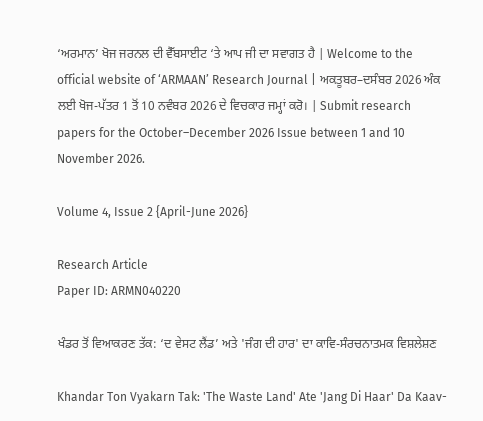‘ਅਰਮਾਨ’ ਖੋਜ ਜਰਨਲ ਦੀ ਵੈੱਬਸਾਈਟ ‘ਤੇ ਆਪ ਜੀ ਦਾ ਸਵਾਗਤ ਹੈ | Welcome to the official website of ‘ARMAAN’ Research Journal | ਅਕਤੂਬਰ–ਦਸੰਬਰ 2026 ਅੰਕ ਲਈ ਖੋਜ-ਪੱਤਰ 1 ਤੋਂ 10 ਨਵੰਬਰ 2026 ਦੇ ਵਿਚਕਾਰ ਜਮ੍ਹਾਂ ਕਰੋ। | Submit research papers for the October–December 2026 Issue between 1 and 10 November 2026.

Volume 4, Issue 2 {April-June 2026}

Research Article
Paper ID: ARMN040220

ਖੰਡਰ ਤੋਂ ਵਿਆਕਰਣ ਤੱਕ: ‘ਦ ਵੇਸਟ ਲੈਂਡ’ ਅਤੇ 'ਜੰਗ ਦੀ ਹਾਰ' ਦਾ ਕਾਵਿ-ਸੰਰਚਨਾਤਮਕ ਵਿਸ਼ਲੇਸ਼ਣ

Khandar Ton Vyakarn Tak: 'The Waste Land' Ate 'Jang Di Haar' Da Kaav-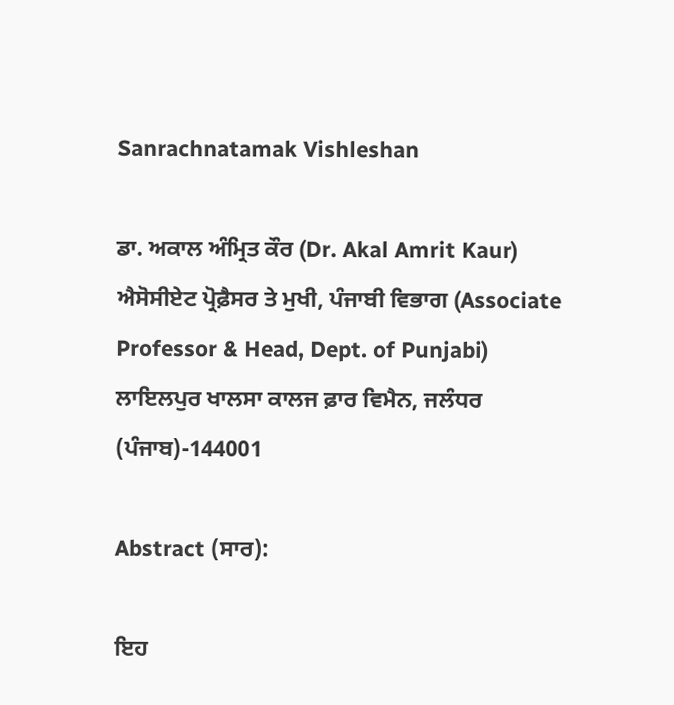Sanrachnatamak Vishleshan

ਡਾ. ਅਕਾਲ ਅੰਮ੍ਰਿਤ ਕੌਰ (Dr. Akal Amrit Kaur)
ਐਸੋਸੀਏਟ ਪ੍ਰੋਫ਼ੈਸਰ ਤੇ ਮੁਖੀ, ਪੰਜਾਬੀ ਵਿਭਾਗ (Associate Professor & Head, Dept. of Punjabi)
ਲਾਇਲਪੁਰ ਖਾਲਸਾ ਕਾਲਜ ਫ਼ਾਰ ਵਿਮੈਨ, ਜਲੰਧਰ (ਪੰਜਾਬ)-144001

Abstract (ਸਾਰ):

ਇਹ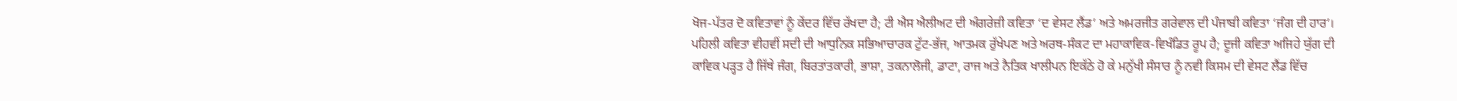ਖੋਜ-ਪੱਤਰ ਦੋ ਕਵਿਤਾਵਾਂ ਨੂੰ ਕੇਂਦਰ ਵਿੱਚ ਰੱਖਦਾ ਹੈ; ਟੀ ਐਸ ਐਲੀਅਟ ਦੀ ਅੰਗਰੇਜ਼ੀ ਕਵਿਤਾ ‘ਦ ਵੇਸਟ ਲੈਂਡ’ ਅਤੇ ਅਮਰਜੀਤ ਗਰੇਵਾਲ ਦੀ ਪੰਜਾਬੀ ਕਵਿਤਾ ‘ਜੰਗ ਦੀ ਹਾਰ’। ਪਹਿਲੀ ਕਵਿਤਾ ਵੀਹਵੀਂ ਸਦੀ ਦੀ ਆਧੁਨਿਕ ਸਭਿਆਚਾਰਕ ਟੁੱਟ-ਭੱਜ, ਆਤਮਕ ਰੁੱਖੇਪਣ ਅਤੇ ਅਰਥ-ਸੰਕਟ ਦਾ ਮਹਾਕਾਵਿਕ-ਵਿਖੰਡਿਤ ਰੂਪ ਹੈ; ਦੂਜੀ ਕਵਿਤਾ ਅਜਿਹੇ ਯੁੱਗ ਦੀ ਕਾਵਿਕ ਪੜ੍ਹਤ ਹੈ ਜਿੱਥੇ ਜੰਗ, ਬਿਰਤਾਂਤਕਾਰੀ, ਭਾਸ਼ਾ, ਤਕਨਾਲੋਜੀ, ਡਾਟਾ, ਰਾਜ ਅਤੇ ਨੈਤਿਕ ਖਾਲੀਪਨ ਇਕੱਠੇ ਹੋ ਕੇ ਮਨੁੱਖੀ ਸੰਸਾਰ ਨੂੰ ਨਵੀ ਕਿਸਮ ਦੀ ਵੇਸਟ ਲੈਂਡ ਵਿੱਚ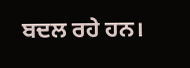ਬਦਲ ਰਹੇ ਹਨ।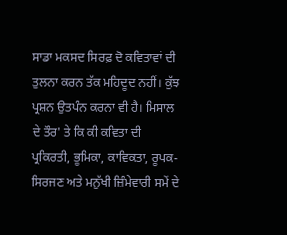ਸਾਡਾ ਮਕਸਦ ਸਿਰਫ਼ ਦੋ ਕਵਿਤਾਵਾਂ ਦੀ ਤੁਲਨਾ ਕਰਨ ਤੱਕ ਮਹਿਦੂਦ ਨਹੀਂ। ਕੁੱਝ ਪ੍ਰਸ਼ਨ ਉਤਪੰਨ ਕਰਨਾ ਵੀ ਹੈ। ਮਿਸਾਲ ਦੇ ਤੌਰ' ਤੇ ਕਿ ਕੀ ਕਵਿਤਾ ਦੀ ਪ੍ਰਕਿਰਤੀ, ਭੂਮਿਕਾ, ਕਾਵਿਕਤਾ, ਰੂਪਕ-ਸਿਰਜਣ ਅਤੇ ਮਨੁੱਖੀ ਜ਼ਿੰਮੇਵਾਰੀ ਸਮੇਂ ਦੇ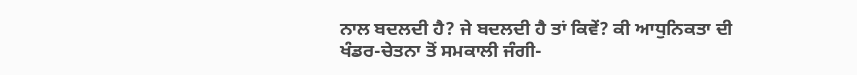ਨਾਲ ਬਦਲਦੀ ਹੈ? ਜੇ ਬਦਲਦੀ ਹੈ ਤਾਂ ਕਿਵੇਂ? ਕੀ ਆਧੁਨਿਕਤਾ ਦੀ ਖੰਡਰ-ਚੇਤਨਾ ਤੋਂ ਸਮਕਾਲੀ ਜੰਗੀ-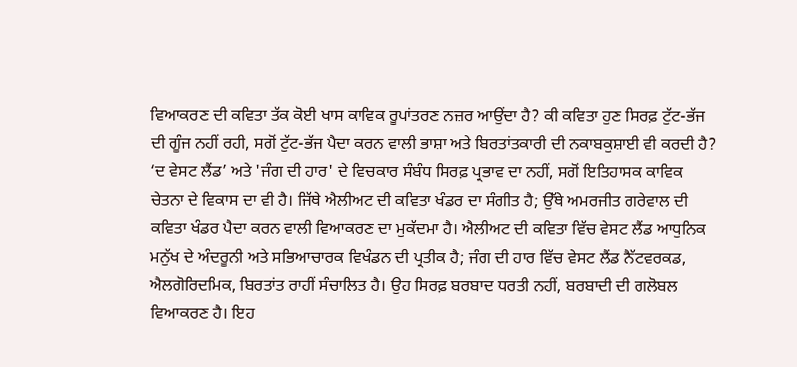ਵਿਆਕਰਣ ਦੀ ਕਵਿਤਾ ਤੱਕ ਕੋਈ ਖਾਸ ਕਾਵਿਕ ਰੂਪਾਂਤਰਣ ਨਜ਼ਰ ਆਉਂਦਾ ਹੈ? ਕੀ ਕਵਿਤਾ ਹੁਣ ਸਿਰਫ਼ ਟੁੱਟ-ਭੱਜ ਦੀ ਗੂੰਜ ਨਹੀਂ ਰਹੀ, ਸਗੋਂ ਟੁੱਟ-ਭੱਜ ਪੈਦਾ ਕਰਨ ਵਾਲੀ ਭਾਸ਼ਾ ਅਤੇ ਬਿਰਤਾਂਤਕਾਰੀ ਦੀ ਨਕਾਬਕੁਸ਼ਾਈ ਵੀ ਕਰਦੀ ਹੈ? ‘ਦ ਵੇਸਟ ਲੈਂਡ’ ਅਤੇ 'ਜੰਗ ਦੀ ਹਾਰ' ਦੇ ਵਿਚਕਾਰ ਸੰਬੰਧ ਸਿਰਫ਼ ਪ੍ਰਭਾਵ ਦਾ ਨਹੀਂ, ਸਗੋਂ ਇਤਿਹਾਸਕ ਕਾਵਿਕ ਚੇਤਨਾ ਦੇ ਵਿਕਾਸ ਦਾ ਵੀ ਹੈ। ਜਿੱਥੇ ਐਲੀਅਟ ਦੀ ਕਵਿਤਾ ਖੰਡਰ ਦਾ ਸੰਗੀਤ ਹੈ; ਉੱਥੇ ਅਮਰਜੀਤ ਗਰੇਵਾਲ ਦੀ ਕਵਿਤਾ ਖੰਡਰ ਪੈਦਾ ਕਰਨ ਵਾਲੀ ਵਿਆਕਰਣ ਦਾ ਮੁਕੱਦਮਾ ਹੈ। ਐਲੀਅਟ ਦੀ ਕਵਿਤਾ ਵਿੱਚ ਵੇਸਟ ਲੈਂਡ ਆਧੁਨਿਕ ਮਨੁੱਖ ਦੇ ਅੰਦਰੂਨੀ ਅਤੇ ਸਭਿਆਚਾਰਕ ਵਿਖੰਡਨ ਦੀ ਪ੍ਰਤੀਕ ਹੈ; ਜੰਗ ਦੀ ਹਾਰ ਵਿੱਚ ਵੇਸਟ ਲੈਂਡ ਨੈੱਟਵਰਕਡ, ਐਲਗੋਰਿਦਮਿਕ, ਬਿਰਤਾਂਤ ਰਾਹੀਂ ਸੰਚਾਲਿਤ ਹੈ। ਉਹ ਸਿਰਫ਼ ਬਰਬਾਦ ਧਰਤੀ ਨਹੀਂ, ਬਰਬਾਦੀ ਦੀ ਗਲੋਬਲ ਵਿਆਕਰਣ ਹੈ। ਇਹ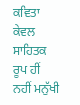ਕਵਿਤਾ ਕੇਵਲ ਸਾਹਿਤਕ ਰੂਪ ਹੀਂ ਨਹੀਂ ਮਨੁੱਖੀ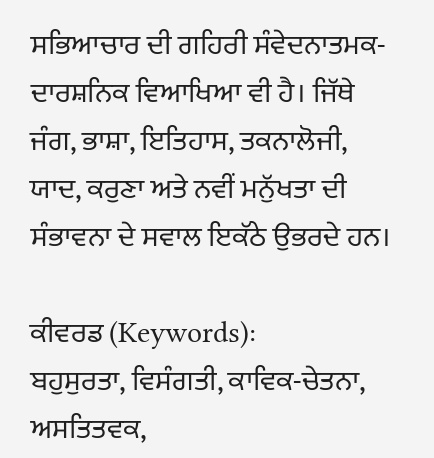ਸਭਿਆਚਾਰ ਦੀ ਗਹਿਰੀ ਸੰਵੇਦਨਾਤਮਕ-ਦਾਰਸ਼ਨਿਕ ਵਿਆਖਿਆ ਵੀ ਹੈ। ਜਿੱਥੇ ਜੰਗ, ਭਾਸ਼ਾ, ਇਤਿਹਾਸ, ਤਕਨਾਲੋਜੀ, ਯਾਦ, ਕਰੁਣਾ ਅਤੇ ਨਵੀਂ ਮਨੁੱਖਤਾ ਦੀ ਸੰਭਾਵਨਾ ਦੇ ਸਵਾਲ ਇਕੱਠੇ ਉਭਰਦੇ ਹਨ।

ਕੀਵਰਡ (Keywords):
ਬਹੁਸੁਰਤਾ, ਵਿਸੰਗਤੀ, ਕਾਵਿਕ-ਚੇਤਨਾ, ਅਸਤਿਤਵਕ,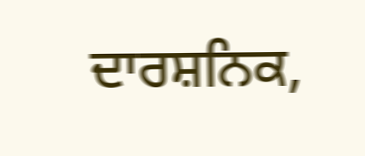ਦਾਰਸ਼ਨਿਕ,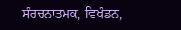ਸੰਰਚਨਾਤਮਕ, ਵਿਖੰਡਨ,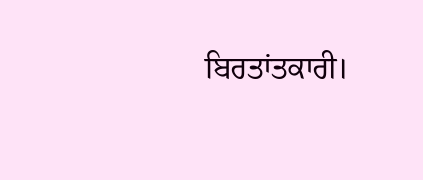ਬਿਰਤਾਂਤਕਾਰੀ।